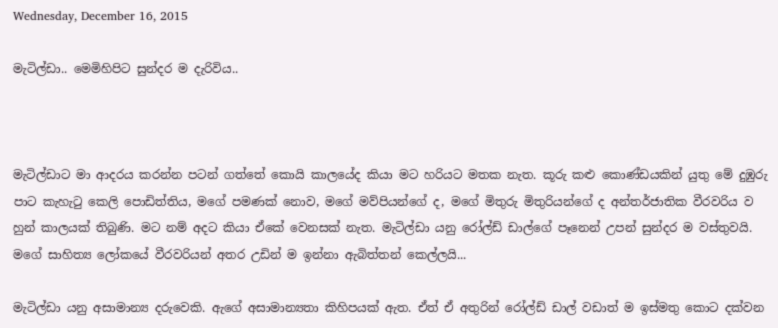Wednesday, December 16, 2015

මැටිල්ඩා.. මෙමිහිපිට සුන්දර ම දැරිවිය..



මැටිල්ඩාට මා ආදරය කරන්න පටන් ගත්තේ කොයි කාලයේද කියා මට හරියට මතක නැත. කූරු කළු කොණ්ඩයකින් යුතු මේ දුඹුරු පාට කැහැටු කෙලි පොඩිත්තිය, මගේ පමණක් නොව, මගේ මව්පියන්ගේ ද, මගේ මිතුරු මිතුරියන්ගේ ද අන්තර්ජාතික වීරවරිය ව හුන් කාලයක් තිබුණි. මට නම් අදට කියා ඒකේ වෙනසක් නැත. මැටිල්ඩා යනු රෝල්ඩ් ඩාල්ගේ පෑනෙන් උපන් සුන්දර ම වස්තුවයි. මගේ සාහිත්‍ය ලෝකයේ වීරවරියන් අතර උඩින් ම ඉන්නා ඇබිත්තන් කෙල්ලයි...

මැටිල්ඩා යනු අසාමාන්‍ය දරුවෙකි. ඇගේ අසාමාන්‍යතා කිහිපයක් ඇත. ඒත් ඒ අතුරින් රෝල්ඩ් ඩාල් වඩාත් ම ඉස්මතු කොට දක්වන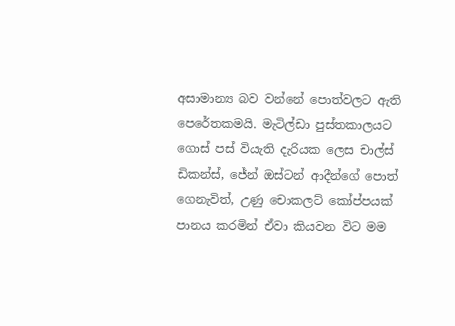අසාමාන්‍ය බව වන්නේ පොත්වලට ඇති පෙරේතකමයි. මැටිල්ඩා පුස්තකාලයට ගොස් පස් වියැති දැරියක ලෙස චාල්ස් ඩිකන්ස්, ජේන් ඔස්ටන් ආදීන්ගේ පොත් ගෙනැවිත්, උණු චොකලට් කෝප්පයක් පානය කරමින් ඒවා කියවන විට මම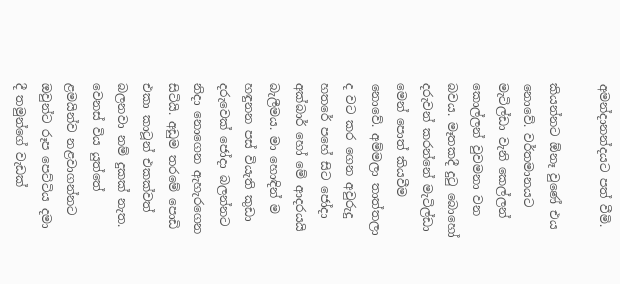අමන්දානන්දයට පත් වීමි.

කියන්නට ඕනෑ වුණේ එය නොවේ. වර්තමානයට මැටිල්ඩා වැනි කෙල්ලන් කොල්ලන් වුවමනා වන බවය. මෑතකදී දුටු බොහෝ දරුවන් කරන්නේ මැටිල්ඩා මෙන් පොත් කියවීම නොවේ. අම්මලා තාත්තලා ද වට කර ගෙන අවුරුදු හතරේ පහේ සිට ජෝදා අක්බාර් හෝ මේ ආදරයයි බැලීමය. මා හොඳින් ම හඳුනන පස් වියැති කුඩා දරුවෙක් ජෝදා බලන්නට නිදා නොගෙන ඇහැරගෙන සිටියි. අඩුම තරමේ පොඩි එකා කාටූන් එකක්වත් බලනවා නම් දුකක් නැත. වෙනස් විය යුත්තේ ළමයින්ව නළවාගන්නට ඔවුන්ට රූප පෙට්ටිය දමා දී තමුන්ගේ වැඩක්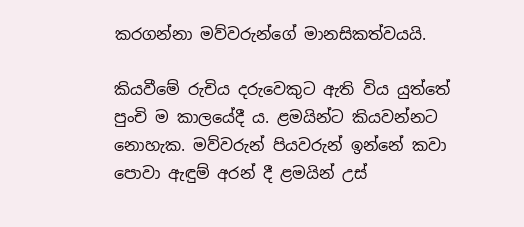කරගන්නා මව්වරුන්ගේ මානසිකත්වයයි.

කියවීමේ රුචිය දරුවෙකුට ඇති විය යුත්තේ පුංචි ම කාලයේදී ය. ළමයින්ට කියවන්නට නොහැක. මව්වරුන් පියවරුන් ඉන්නේ කවා පොවා ඇඳුම් අරන් දී ළමයින් උස්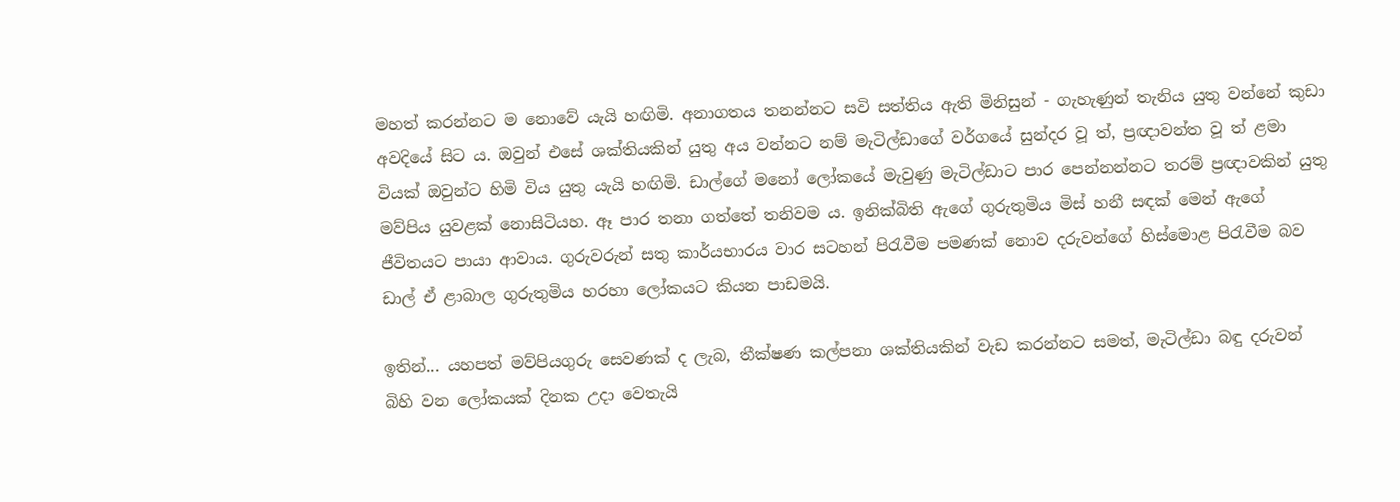මහත් කරන්නට ම නොවේ යැයි හඟිමි. අනාගතය තනන්නට සවි සත්තිය ඇති මිනිසුන් - ගැහැණුන් තැනිය යුතු වන්නේ කුඩා අවදියේ සිට ය. ඔවුන් එසේ ශක්තියකින් යුතු අය වන්නට නම් මැටිල්ඩාගේ වර්ගයේ සුන්දර වූ ත්, ප්‍රඥාවන්ත වූ ත් ළමා වියක් ඔවුන්ට හිමි විය යුතු යැයි හඟිමි. ඩාල්ගේ මනෝ ලෝකයේ මැවුණු මැටිල්ඩාට පාර පෙන්නන්නට තරම් ප්‍රඥාවකින් යුතු මව්පිය යුවළක් නොසිටියහ. ඈ පාර තනා ගත්තේ තනිවම ය. ඉනික්බිති ඇගේ ගුරුතුමිය මිස් හනී සඳක් මෙන් ඇගේ ජීවිතයට පායා ආවාය. ගුරුවරුන් සතු කාර්යභාරය වාර සටහන් පිරැවීම පමණක් නොව දරුවන්ගේ හිස්මොළ පිරැවීම බව ඩාල් ඒ ළාබාල ගුරුතුමිය හරහා ලෝකයට කියන පාඩමයි.

ඉතින්... යහපත් මව්පියගුරු සෙවණක් ද ලැබ, තීක්ෂණ කල්පනා ශක්තියකින් වැඩ කරන්නට සමත්, මැටිල්ඩා බඳු දරුවන් බිහි වන ලෝකයක් දිනක උදා වෙතැයි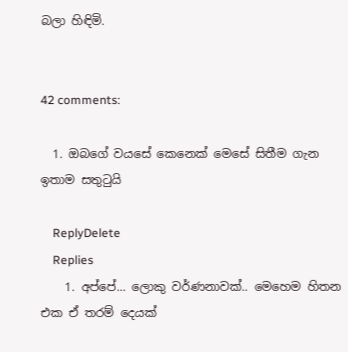බලා හිඳිමි.


42 comments:

  1. ඔබගේ වයසේ කෙනෙක් මෙසේ සිතීම ගැන ඉතාම සතුටුයි

    ReplyDelete
    Replies
    1. අප්පේ... ලොකු වර්ණනාවක්.. මෙහෙම හිතන එක ඒ තරම් දෙයක්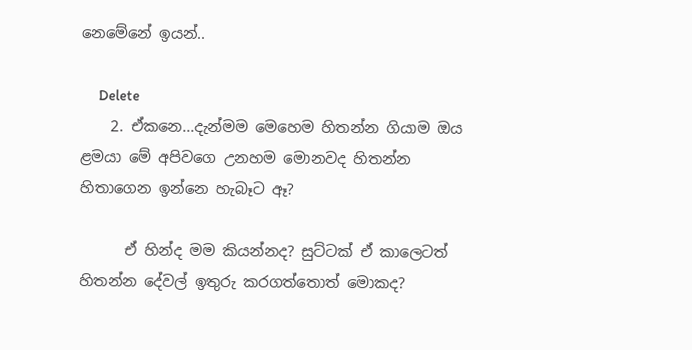නෙමේනේ ඉයන්..

      Delete
    2. ඒකනෙ...දැන්මම මෙහෙම හිතන්න ගියාම ඔය ළමයා මේ අපිවගෙ උනහම මොනවද හිතන්න හිතාගෙන ඉන්නෙ හැබෑට ඈ?

      ඒ හින්ද මම කියන්නද? සුට්ටක් ඒ කාලෙටත් හිතන්න දේවල් ඉතුරු කරගත්තොත් මොකද?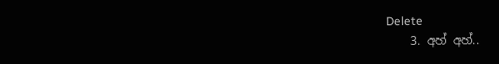Delete
    3. අහ් අහ්..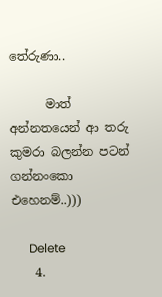තේරුණා..

      මාත් අන්නතයෙන් ආ තරු කුමරා බලන්න පටන් ගන්නංකො එහෙනම්..)))

      Delete
    4.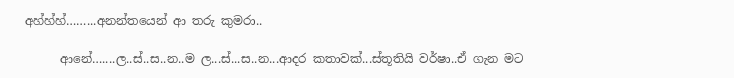අහ්හ්හ්……...අනන්තයෙන් ආ තරු කුමරා..

      ආනේ…....ල..ස්..ස..න..ම ල...ස්...ස..න...ආදර කතාවක්...ස්තූතියි වර්ෂා..ඒ ගැන මට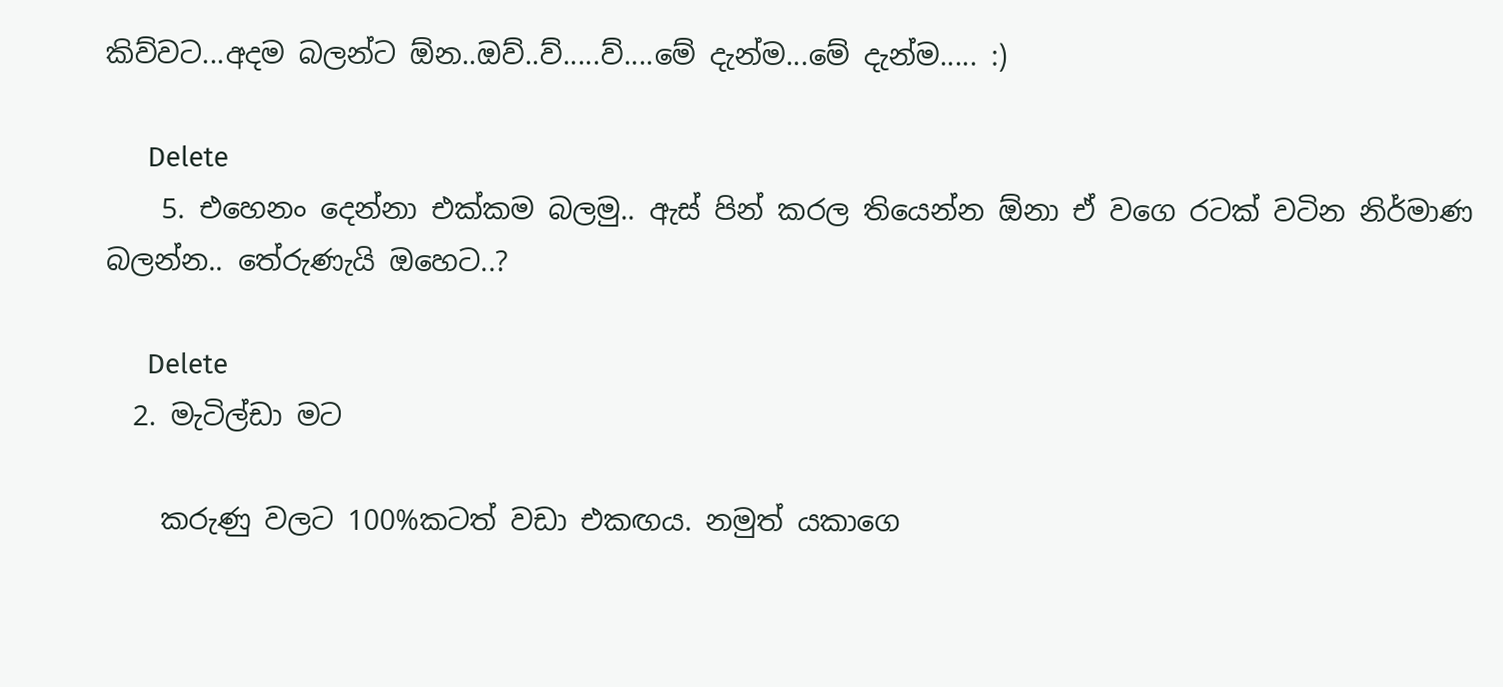කිව්වට...අදම බලන්ට ඕන..ඔව්..ව්.....ව්....මේ දැන්ම...මේ දැන්ම..... :)

      Delete
    5. එහෙනං දෙන්නා එක්කම බලමු.. ඇස් පින් කරල තියෙන්න ඕනා ඒ වගෙ රටක් වටින නිර්මාණ බලන්න.. තේරුණැයි ඔහෙට..?

      Delete
  2. මැටිල්ඩා මට

    කරුණු වලට 100%කටත් වඩා එකඟය. නමුත් යකාගෙ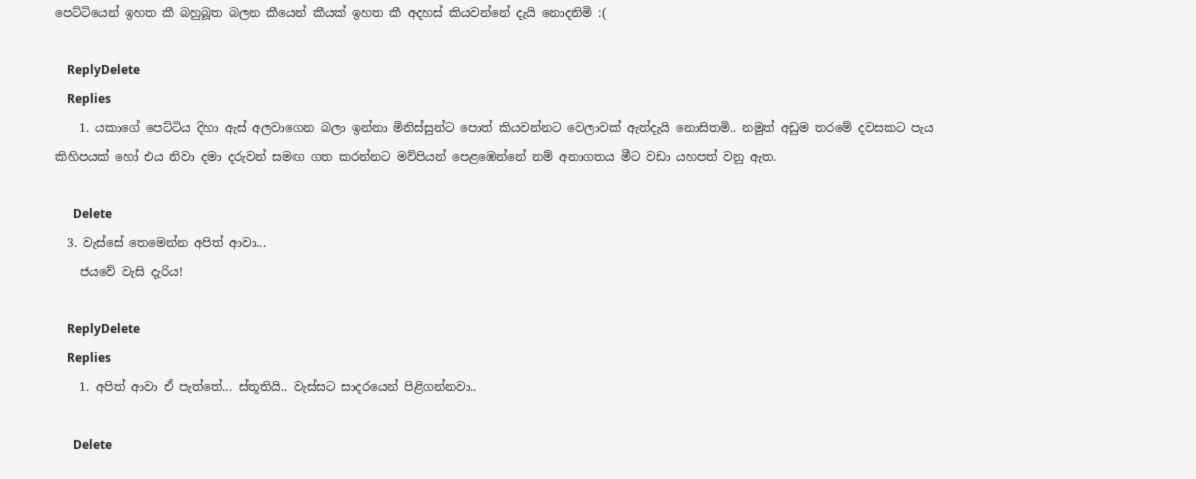පෙට්ටියෙන් ඉහත කී බහුබූත බලන කීයෙන් කීයක් ඉහත කී අදහස් කියවන්නේ දැයි නොදනිමි :(

    ReplyDelete
    Replies
    1. යකාගේ පෙට්ටිය දිහා ඇස් අලවාගෙන බලා ඉන්නා මිනිස්සුන්ට පොත් කියවන්නට වෙලාවක් ඇත්දැයි නොසිතමි.. නමුත් අඩුම තරමේ දවසකට පැය කිහිපයක් හෝ එය නිවා දමා දරුවන් සමඟ ගත කරන්නට මව්පියන් පෙළඹෙන්නේ නම් අනාගතය මීට වඩා යහපත් වනු ඇත.

      Delete
  3. වැස්සේ තෙමෙන්න අපිත් ආවා...
    ජයවේ වැසි දැරිය!

    ReplyDelete
    Replies
    1. අපිත් ආවා ඒ පැත්තේ... ස්තූතියි.. වැස්සට සාදරයෙන් පිළිගන්නවා..

      Delete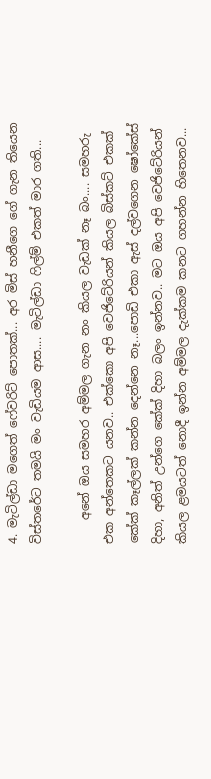4. මැටිල්ඩා මගෙත් ‌ෆේවරි‌ට් පොතක්... අර මිස් හනීගෙ ගේ ගැන තියෙන විස්තරේට තමයි මං වැඩියම ආස.... මැටිල්ඩා ෆිල්ම් එකත් මාර ගති...

    අනේ ඔය සමහර අම්මල ගැන නං කියල වැඩක් නෑ බං.... සමහරු එක අන්තෙකට යනව.. එක්කො අපි වෙජිටේරියන් කියල බිස්කට් එකක් කේක් කෑල්ලක් කන්න දෙන්නෙ නෑ...පොඩි එකා ඇස් දල්වගෙන ෂෝකේස් දිහා, අනිත් උන්ගෙ කේක් දිහා බලං ඉන්නව.. මට ඔය අපි වෙජිටේරියන් කියල ළමයටත් නොදී ඉන්න අම්මල දැක්කම කනට ගහන්න හිතෙනව...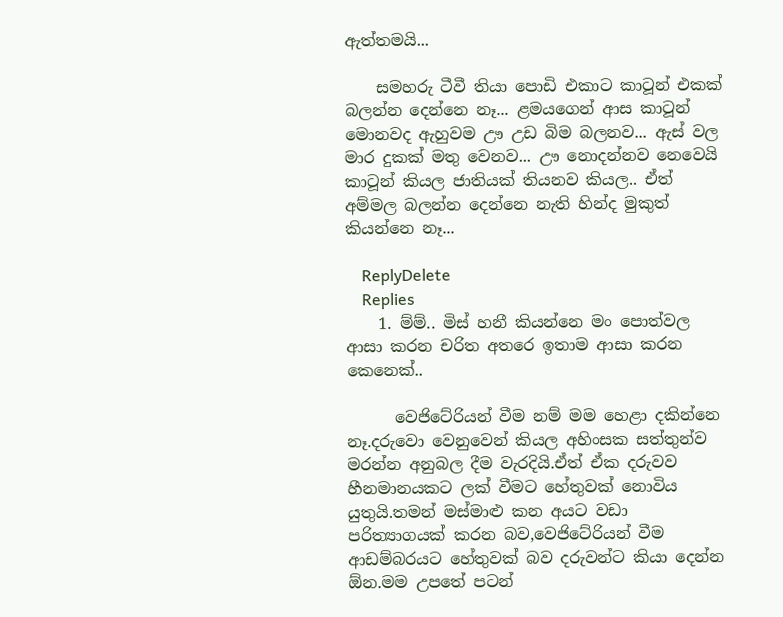ඇත්තමයි...

    සමහරු ටීවී තියා පොඩි එකාට කාටූන් එකක් බලන්න දෙන්නෙ නෑ... ළමයගෙන් ආස කාටූන් මොනවද ඇහුවම ඌ උඩ බිම බලනව... ඇස් වල මාර දුකක් මතු වෙනව... ඌ නොදන්නව නෙවෙයි කාටූන් කියල ජාතියක් තියනව කියල.. ඒත් අම්මල බලන්න දෙන්නෙ නැති හින්ද මුකුත් කියන්නෙ නෑ...

    ReplyDelete
    Replies
    1. ම්ම්.. මිස් හනී කියන්නෙ මං පොත්වල ආසා කරන චරිත අතරෙ ඉතාම ආසා කරන කෙනෙක්..

      වෙජිටේරියන් වීම නම් මම හෙළා දකින්නෙ නෑ.දරුවො වෙනුවෙන් කියල අහිංසක සත්තුන්ව මරන්න අනුබල දීම වැරදියි.ඒත් ඒක දරුවව හීනමානයකට ලක් වීමට හේතුවක් නොවිය යුතුයි.තමන් මස්මාළු කන අයට වඩා පරිත්‍යාගයක් කරන බව,වෙජිටේරියන් වීම ආඩම්බරයට හේතුවක් බව දරුවන්ට කියා දෙන්න ඕන.මම උපතේ පටන්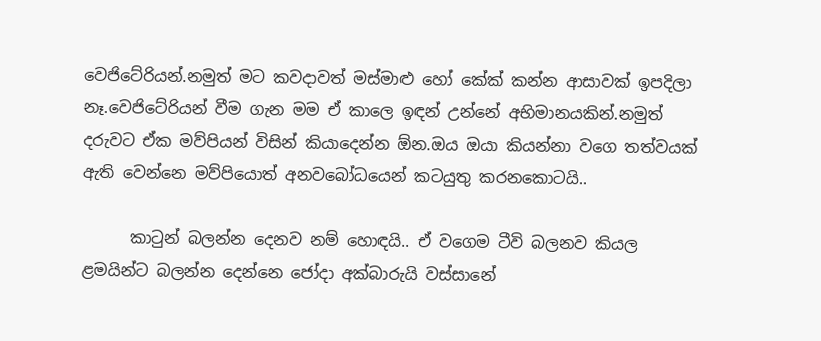වෙජිටේරියන්.නමුත් මට කවදාවත් මස්මාළු හෝ කේක් කන්න ආසාවක් ඉපදිලා නෑ.වෙජිටේරියන් වීම ගැන මම ඒ කාලෙ ඉඳන් උන්නේ අභිමානයකින්.නමුත් දරුවට ඒක මව්පියන් විසින් කියාදෙන්න ඕන.ඔය ඔයා කියන්නා වගෙ තත්වයක් ඇති වෙන්නෙ මව්පියොත් අනවබෝධයෙන් කටයුතු කරනකොටයි..

      කාටුන් බලන්න දෙනව නම් හොඳයි.. ඒ වගෙම ටීවි බලනව කියල ළමයින්ට බලන්න දෙන්නෙ ජෝදා අක්බාරුයි වස්සානේ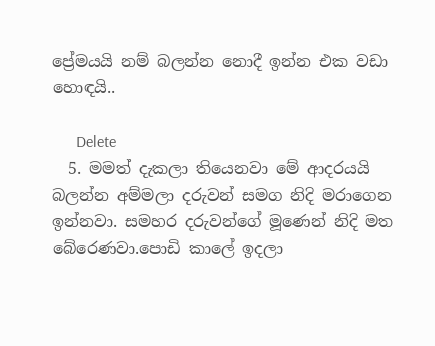ප්‍රේමයයි නම් බලන්න නොදී ඉන්න එක වඩා හොඳයි..

      Delete
  5. මමත් දැකලා තියෙනවා මේ ආදරයයි බලන්න අම්මලා දරුවන් සමග නිදි මරාගෙන ඉන්නවා. සමහර දරුවන්ගේ මූණෙන් නිදි මත බේරෙණවා.පොඩි කාලේ ඉදලා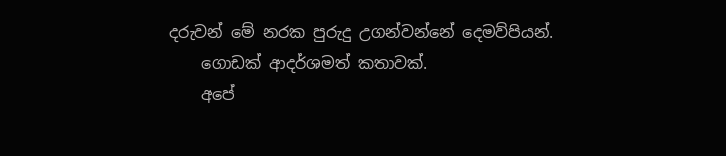දරුවන් මේ නරක පුරුදු උගන්වන්නේ දෙමව්පියන්.
    ගොඩක් ආදර්ශමත් කතාවක්.
    අපේ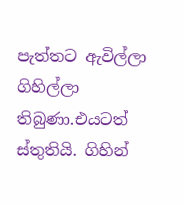පැත්තට ඇවිල්ලා ගිහිල්ලා තිබුණා.එයටත් ස්තුතියි. ගිහින්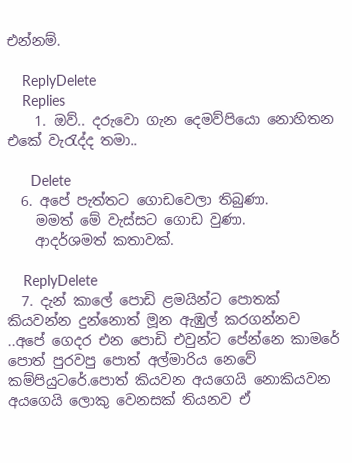එන්නම්.

    ReplyDelete
    Replies
    1. ඔව්.. දරුවො ගැන දෙමව්පියො නොහිතන එකේ වැරැද්ද තමා..

      Delete
  6. අපේ පැත්තට ගොඩවෙලා තිබුණා.
    මමත් මේ වැස්සට ගොඩ වුණා.
    ආදර්ශමත් කතාවක්.

    ReplyDelete
  7. දැන් කාලේ පොඩි ළමයින්ට පොතක් කියවන්න දුන්නොත් මූන ඇඹුල් කරගන්නව ..අපේ ගෙදර එන පොඩි එවුන්ට පේන්නෙ කාමරේ පොත් පුරවපු පොත් අල්මාරිය නෙවේ කම්පියුටරේ.පොත් කියවන අයගෙයි නොකියවන අයගෙයි ලොකු වෙනසක් තියනව ඒ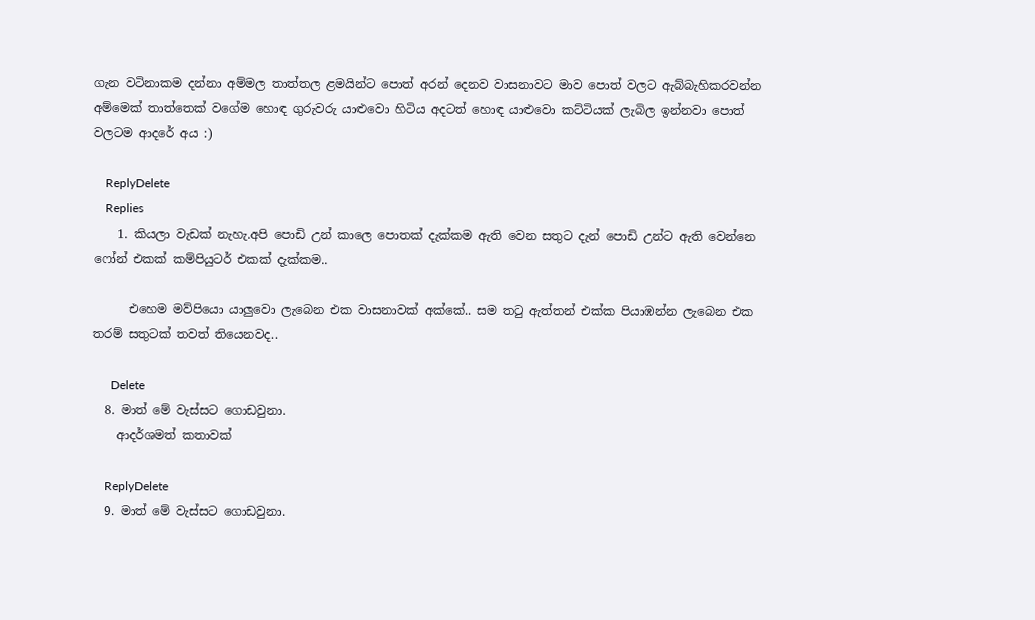ගැන වටිනාකම දන්නා අම්මල තාත්තල ළමයින්ට පොත් අරන් දෙනව වාසනාවට මාව පොත් වලට ඇබ්බැහිකරවන්න අම්මෙක් තාත්තෙක් වගේම හොඳ ගුරුවරු යාළුවො හිටිය අදටත් හොඳ යාළුවො කට්ටියක් ලැබිල ඉන්නවා පොත් වලටම ආදරේ අය :)

    ReplyDelete
    Replies
    1. කියලා වැඩක් නැහැ.අපි පොඩි උන් කාලෙ පොතක් දැක්කම ඇති වෙන සතුට දැන් පොඩි උන්ට ඇති වෙන්නෙ ෆෝන් එකක් කම්පියුටර් එකක් දැක්කම..

      එහෙම මව්පියො යාලුවො ලැබෙන එක වාසනාවක් අක්කේ.. සම තටු ඇත්තන් එක්ක පියාඹන්න ලැබෙන එක තරම් සතුටක් තවත් තියෙනවද..

      Delete
  8. මාත් මේ වැස්සට ගොඩවුනා.
    ආදර්ශමත් කතාවක්

    ReplyDelete
  9. මාත් මේ වැස්සට ගොඩවුනා.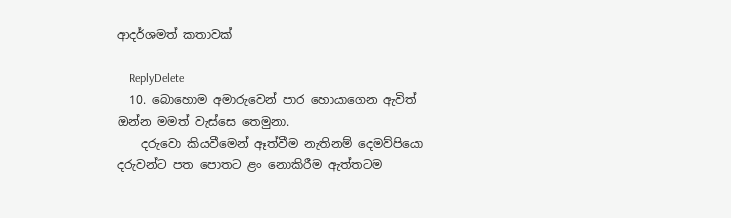ආදර්ශමත් කතාවක්

    ReplyDelete
  10. බොහොම අමාරුවෙන් පාර හොයාගෙන ඇවිත් ඔන්න මමත් වැස්සෙ තෙමුනා.
    දරුවො කියවීමෙන් ඈත්වීම නැතිනම් දෙමව්පියො දරුවන්ට පත පොතට ළං නොකිරීම ඇත්තටම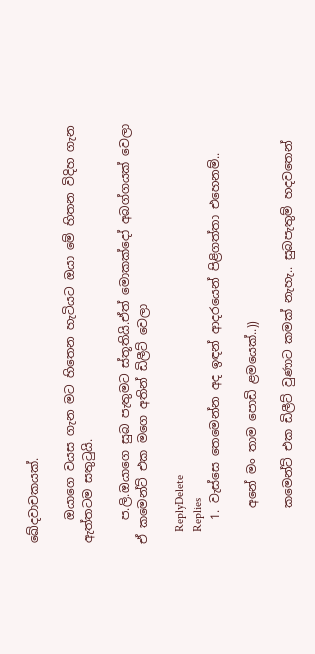ඛේදවාචකයක්.

    ඔයාගෙ වයස ගැන මට හිතෙන හැටියට ඔයා මේ හිතන විදිහ ගැන ඇත්තටම සතුටුයි.

    ප.ලි.ඔයාගෙ සුබ පැතුමට ස්තූතියි.ඒත් මොකක්දෝ අබග්ගයක් වෙලා ඒ කමෙන්ට් එක මගෙ අතින් ඩිලීට් වෙලා

    ReplyDelete
    Replies
    1. වැස්සෙ තෙමෙන්න අද ඉඳන් ආදරයෙන් පිළිගත්තා එහෙනම්..

      අනේ මං තාම පොඩි ළමයෙක්..))

      කමෙන්ට් එක ඩිලීට් වුණාට කමක් නැහැ.. සුබපැතුම් හදවතෙන්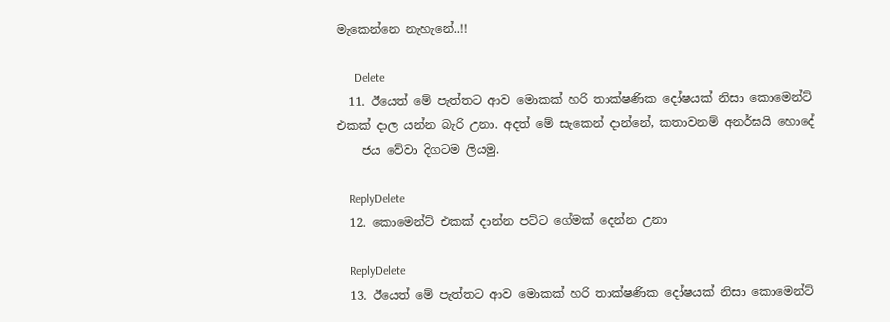මැකෙන්නෙ නැහැනේ..!!

      Delete
  11. ඊයෙත් මේ පැත්තට ආව මොකක් හරි තාක්ෂණික දෝෂයක් නිසා කොමෙන්ට් එකක් දාල යන්න බැරි උනා. අදත් මේ සැකෙන් දාන්නේ, කතාවනම් අනර්ඝයි හොදේ
    ජය වේවා දිගටම ලියමු.

    ReplyDelete
  12. කොමෙන්ට් එකක් දාන්න පට්ට ගේමක් දෙන්න උනා

    ReplyDelete
  13. ඊයෙත් මේ පැත්තට ආව මොකක් හරි තාක්ෂණික දෝෂයක් නිසා කොමෙන්ට්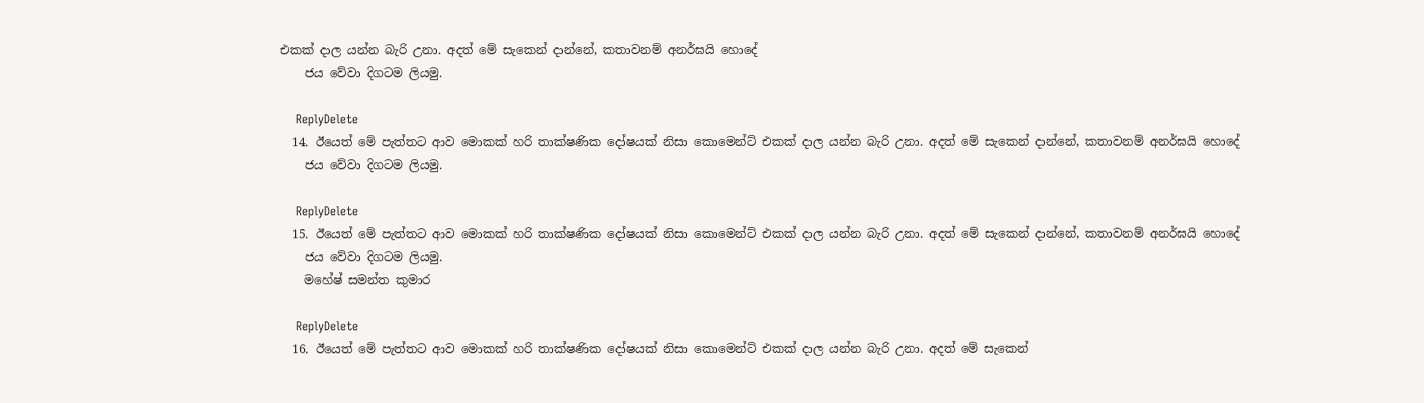එකක් දාල යන්න බැරි උනා. අදත් මේ සැකෙන් දාන්නේ, කතාවනම් අනර්ඝයි හොදේ
    ජය වේවා දිගටම ලියමු.

    ReplyDelete
  14. ඊයෙත් මේ පැත්තට ආව මොකක් හරි තාක්ෂණික දෝෂයක් නිසා කොමෙන්ට් එකක් දාල යන්න බැරි උනා. අදත් මේ සැකෙන් දාන්නේ, කතාවනම් අනර්ඝයි හොදේ
    ජය වේවා දිගටම ලියමු.

    ReplyDelete
  15. ඊයෙත් මේ පැත්තට ආව මොකක් හරි තාක්ෂණික දෝෂයක් නිසා කොමෙන්ට් එකක් දාල යන්න බැරි උනා. අදත් මේ සැකෙන් දාන්නේ, කතාවනම් අනර්ඝයි හොදේ
    ජය වේවා දිගටම ලියමු.
    මහේෂ් සමන්ත කුමාර

    ReplyDelete
  16. ඊයෙත් මේ පැත්තට ආව මොකක් හරි තාක්ෂණික දෝෂයක් නිසා කොමෙන්ට් එකක් දාල යන්න බැරි උනා. අදත් මේ සැකෙන්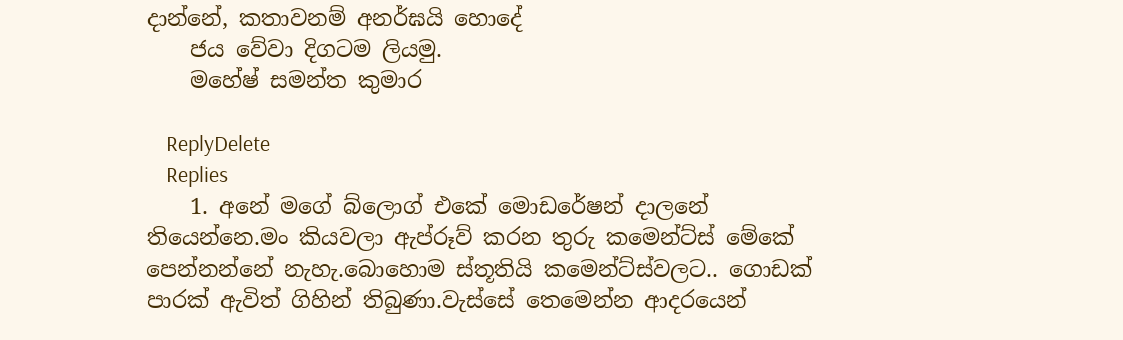දාන්නේ, කතාවනම් අනර්ඝයි හොදේ
    ජය වේවා දිගටම ලියමු.
    මහේෂ් සමන්ත කුමාර

    ReplyDelete
    Replies
    1. අනේ මගේ බ්ලොග් එකේ මොඩරේෂන් දාලනේ තියෙන්නෙ.මං කියවලා ඇප්රූව් කරන තුරු කමෙන්ට්ස් මේකේ පෙන්නන්නේ නැහැ.බොහොම ස්තූතියි කමෙන්ට්ස්වලට.. ගොඩක් පාරක් ඇවිත් ගිහින් තිබුණා.වැස්සේ තෙමෙන්න ආදරයෙන්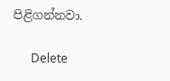පිළිගන්නවා.

      Delete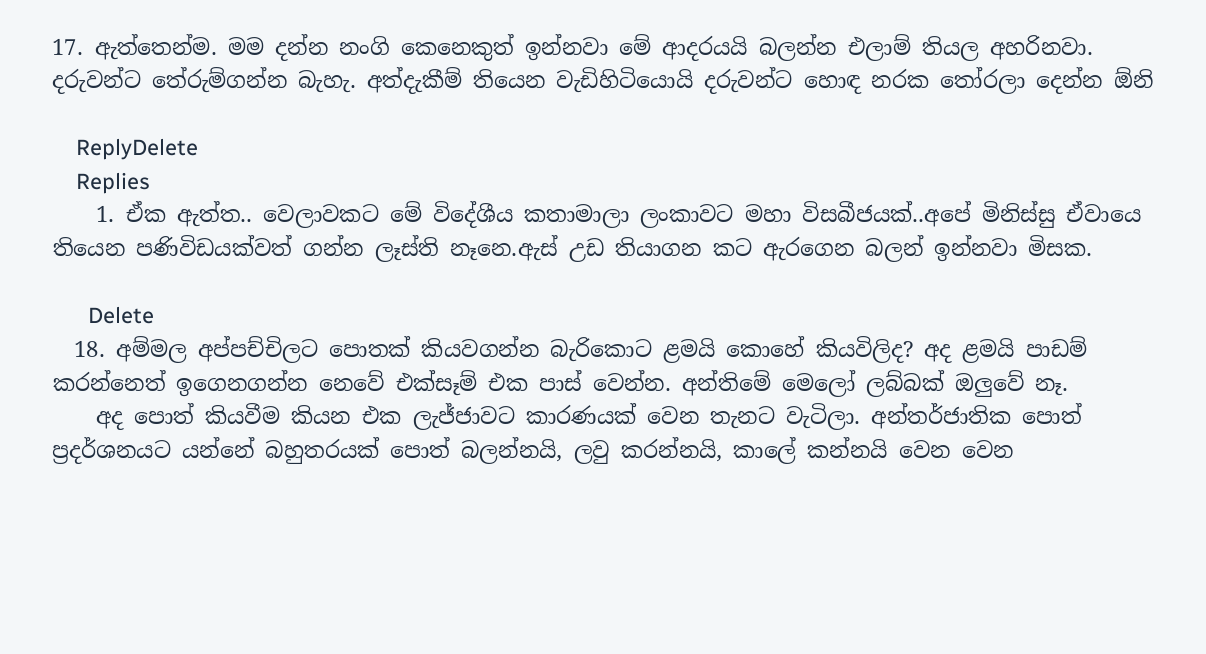17. ඇත්තෙන්ම. මම දන්න නංගි කෙනෙකුත් ඉන්නවා මේ ආදරයයි බලන්න එලාම් තියල අහරිනවා. දරුවන්ට තේරුම්ගන්න බැහැ. අත්දැකීම් තියෙන වැඩිහිටියොයි දරුවන්ට හොඳ නරක තෝරලා දෙන්න ඕනි

    ReplyDelete
    Replies
    1. ඒක ඇත්ත.. වෙලාවකට මේ විදේශීය කතාමාලා ලංකාවට මහා විසබීජයක්..අපේ මිනිස්සු ඒවායෙ තියෙන පණිවිඩයක්වත් ගන්න ලෑස්ති නෑනෙ.ඇස් උඩ තියාගන කට ඇරගෙන බලන් ඉන්නවා මිසක.

      Delete
  18. අම්මල අප්පච්චිලට පොතක් කියවගන්න බැරිකොට ළමයි කොහේ කියවිලිද? අද ළමයි පාඩම් කරන්නෙත් ඉගෙනගන්න නෙවේ එක්සෑම් එක පාස් වෙන්න. අන්තිමේ මෙලෝ ලබ්බක් ඔලුවේ නෑ.
    අද පොත් කියවීම කියන එක ලැජ්ජාවට කාරණයක් වෙන තැනට වැටිලා. අන්තර්ජාතික පොත් ප්‍රදර්ශනයට යන්නේ බහුතරයක් පොත් බලන්නයි, ලවු කරන්නයි, කාලේ කන්නයි වෙන වෙන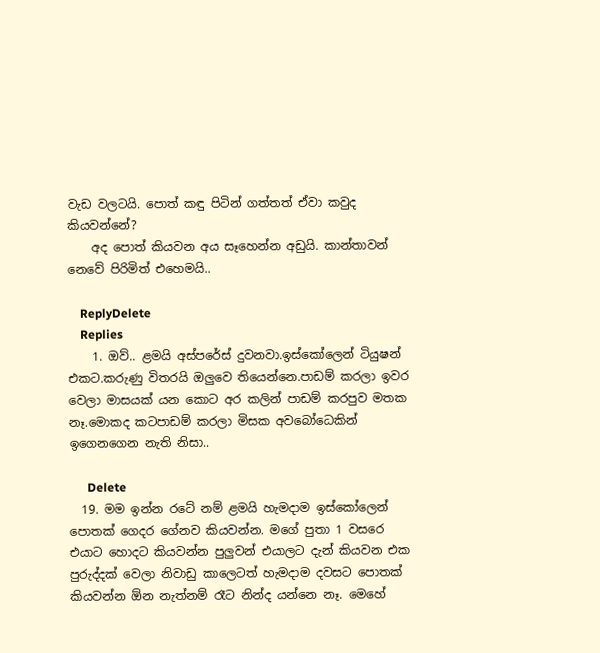වැඩ වලටයි. පොත් කඳු පිටින් ගත්තත් ඒවා කවුද කියවන්නේ?
    අද පොත් කියවන අය සෑහෙන්න අඩුයි. කාන්තාවන් නෙවේ පිරිමිත් එහෙමයි..

    ReplyDelete
    Replies
    1. ඔව්.. ළමයි අස්පරේස් දුවනවා.ඉස්කෝලෙන් ටියුෂන් එකට.කරුණු විතරයි ඔලුවෙ තියෙන්නෙ.පාඩම් කරලා ඉවර වෙලා මාසයක් යන කොට අර කලින් පාඩම් කරපුව මතක නෑ.මොකද කටපාඩම් කරලා මිසක අවබෝධෙකින් ඉගෙනගෙන නැති නිසා..

      Delete
  19. මම ඉන්න රටේ නම් ළමයි හැමදාම ඉස්කෝලෙන් පොතක් ගෙදර ගේනව කියවන්න. මගේ පුතා 1 වසරෙ එයාට හොදට කියවන්න පුලුවන් එයාලට දැන් කියවන එක පුරුද්දක් වෙලා නිවාඩු කාලෙටත් හැමදාම දවසට පොතක් කියවන්න ඕන නැත්නම් රෑට නින්ද යන්නෙ නෑ. මෙහේ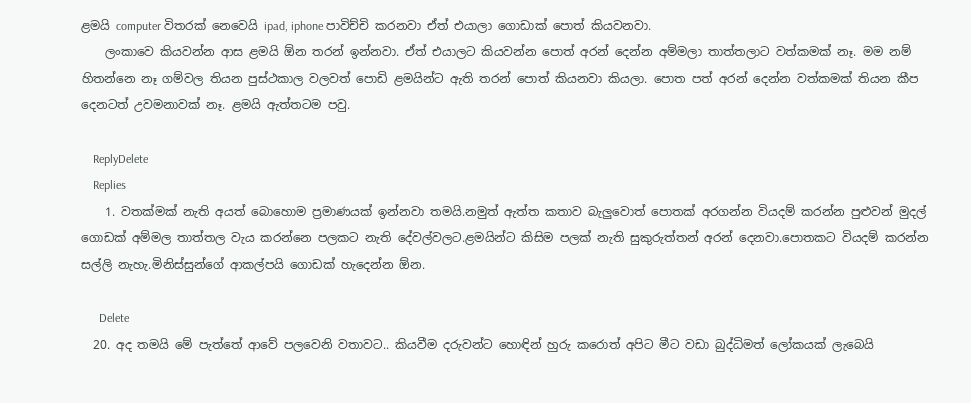ළමයි computer විතරක් නෙවෙයි ipad, iphone පාවිච්චි කරනවා ඒත් එයාලා ගොඩාක් පොත් කියවනවා.
    ලංකාවෙ කියවන්න ආස ළමයි ඕන තරන් ඉන්නවා. ඒත් එයාලට කියවන්න පොත් අරන් දෙන්න අම්මලා තාත්තලාට වත්කමක් නෑ. මම නම් හිතන්නෙ නෑ ගම්වල තියන පුස්ථකාල වලවත් පොඩි ළමයින්ට ඇති තරන් පොත් කියනවා කියලා. පොත පත් අරන් දෙන්න වත්කමක් තියන කීප දෙනටත් උවමනාවක් නෑ. ළමයි ඇත්තටම පවු.

    ReplyDelete
    Replies
    1. වතක්මක් නැති අයත් බොහොම ප්‍රමාණයක් ඉන්නවා තමයි.නමුත් ඇත්ත කතාව බැලුවොත් පොතක් අරගන්න වියදම් කරන්න පුළුවන් මුදල් ගොඩක් අම්මල තාත්තල වැය කරන්නෙ පලකට නැති දේවල්වලට.ළමයින්ට කිසිම පලක් නැති සුකුරුත්තන් අරන් දෙනවා.පොතකට වියදම් කරන්න සල්ලි නැහැ.මිනිස්සුන්ගේ ආකල්පයි ගොඩක් හැදෙන්න ඕන.

      Delete
  20. අද තමයි මේ පැත්තේ ආවේ පලවෙනි වතාවට.. කියවීම දරුවන්ට හොඳින් හුරු කරොත් අපිට මීට වඩා බුද්ධිමත් ලෝකයක් ලැබෙයි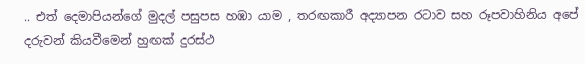.. එත් දෙමාපියන්ගේ මුදල් පසුපස හඹා යාම , තරඟකාරී අද්‍යාපන රටාව සහ රූපවාහිනිය අපේ දරුවන් කියවීමෙන් හුඟක් දුරස්ථ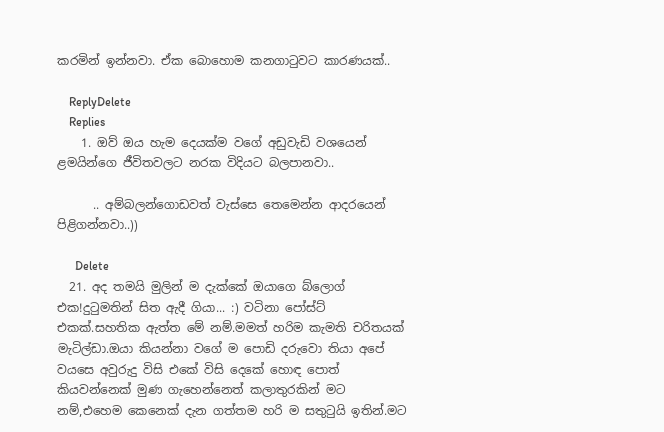කරමින් ඉන්නවා. ඒක බොහොම කනගාටුවට කාරණයක්..

    ReplyDelete
    Replies
    1. ඔව් ඔය හැම දෙයක්ම වගේ අඩුවැඩි වශයෙන් ළමයින්ගෙ ජීවිතවලට නරක විදියට බලපානවා..

      .. අම්බලන්ගොඩවත් වැස්සෙ තෙමෙන්න ආදරයෙන් පිළිගන්නවා..))

      Delete
  21. අද තමයි මුලින් ම දැක්කේ ඔයාගෙ බ්ලොග් එක!දුටුමතින් සිත ඇදී ගියා... :) වටිනා පෝස්ට් එකක්.සහතික ඇත්ත මේ නම්.මමත් හරිම කැමති චරිතයක් මැටිල්ඩා.ඔයා කියන්නා වගේ ම පොඩි දරුවො තියා අපේ වයසෙ අවුරුදු විසි එකේ විසි දෙකේ හොඳ පොත් කියවන්නෙක් මුණ ගැහෙන්නෙත් කලාතුරකින් මට නම්,එහෙම කෙනෙක් දැන ගත්තම හරි ම සතුටුයි ඉතින්.මට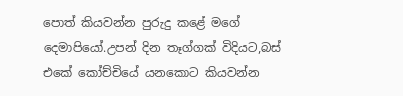පොත් කියවන්න පුරුදු කළේ මගේ දෙමාපියෝ.උපන් දින තෑග්ගක් විදියට,බස් එකේ කෝච්චියේ යනකොට කියවන්න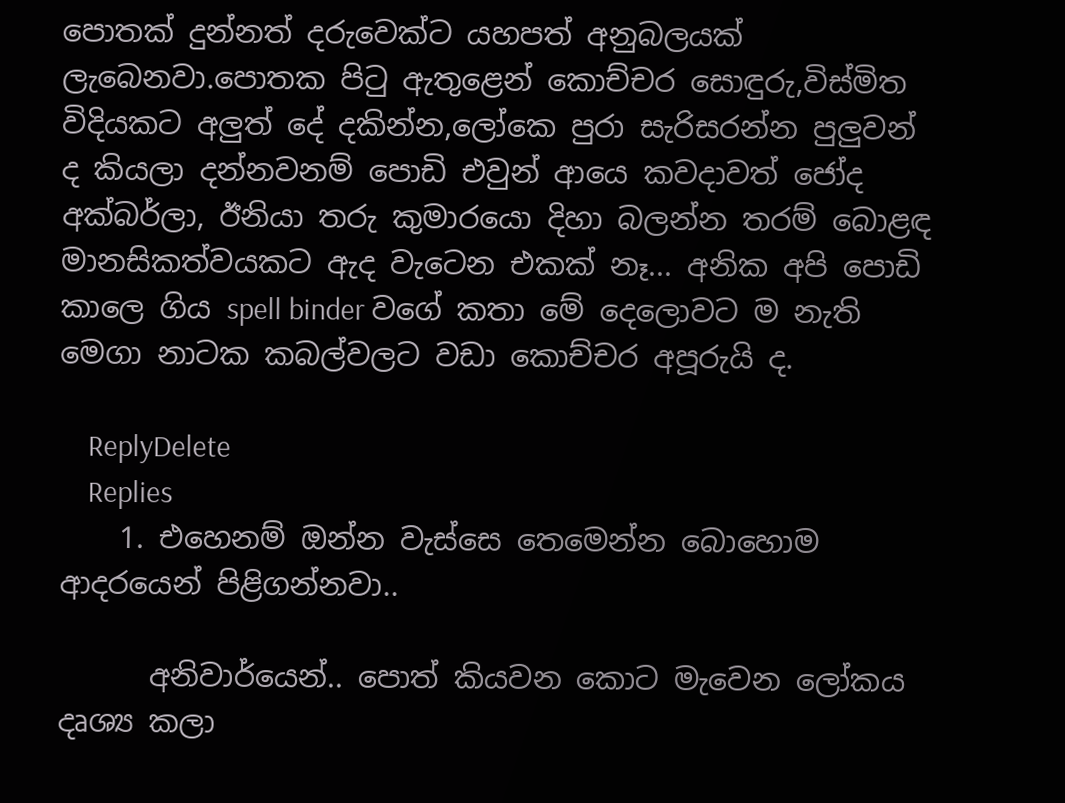පොතක් දුන්නත් දරුවෙක්ට යහපත් අනුබලයක් ලැබෙනවා.පොතක පිටු ඇතුළෙන් කොච්චර සොඳුරු,විස්මිත විදියකට අලුත් දේ දකින්න,ලෝකෙ පුරා සැරිසරන්න පුලුවන් ද කියලා දන්නවනම් පොඩි එවුන් ආයෙ කවදාවත් ජෝද අක්බර්ලා, ඊනියා තරු කුමාරයො දිහා බලන්න තරම් බොළඳ මානසිකත්වයකට ඇද වැටෙන එකක් නෑ... අනික අපි පොඩි කාලෙ ගිය spell binder වගේ කතා මේ දෙලොවට ම නැති මෙගා නාටක කබල්වලට වඩා කොච්චර අපූරුයි ද.

    ReplyDelete
    Replies
    1. එහෙනම් ඔන්න වැස්සෙ තෙමෙන්න බොහොම ආදරයෙන් පිළිගන්නවා..

      අනිවාර්යෙන්.. පොත් කියවන කොට මැවෙන ලෝකය දෘශ්‍ය කලා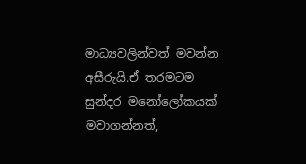මාධ්‍යවලින්වත් මවන්න අසීරුයි.ඒ තරමටම සුන්දර මනෝලෝකයක් මවාගන්නත්,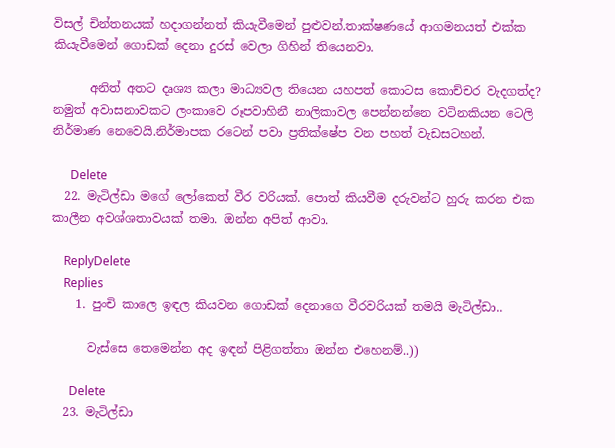විසල් චින්තනයක් හදාගන්නත් කියැවීමෙන් පුළුවන්.තාක්ෂණයේ ආගමනයත් එක්ක කියැවීමෙන් ගොඩක් දෙනා දුරස් වෙලා ගිහින් තියෙනවා.

      අනිත් අතට දෘශ්‍ය කලා මාධ්‍යවල තියෙන යහපත් කොටස කොච්චර වැදගත්ද? නමුත් අවාසනාවකට ලංකාවෙ රූපවාහිනී නාලිකාවල පෙන්නන්නෙ වටිනකියන ටෙලි නිර්මාණ නෙවෙයි.නිර්මාපක රටෙන් පවා ප්‍රතික්ෂේප වන පහත් වැඩසටහන්.

      Delete
  22. මැටිල්ඩා මගේ ලෝකෙත් වීර වරියක්. පොත් කියවීම දරුවන්ට හුරු කරන එක කාලීන අවශ්ශතාවයක් තමා. ඔන්න අපිත් ආවා.

    ReplyDelete
    Replies
    1. පුංචි කාලෙ ඉඳල කියවන ගොඩක් දෙනාගෙ වීරවරියක් තමයි මැටිල්ඩා..

      වැස්සෙ තෙමෙන්න අද ඉඳන් පිළිගත්තා ඔන්න එහෙනම්..))

      Delete
  23. මැටිල්ඩා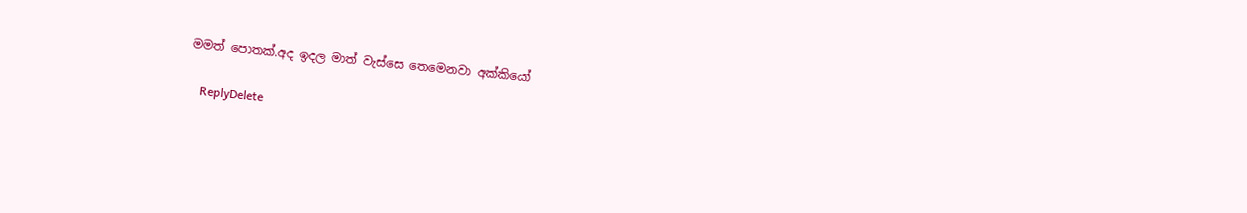මමත් පොතක්.අද ඉදල මාත් වැස්සෙ තෙමෙනවා අක්කියෝ

    ReplyDelete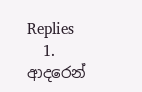Replies
    1. ආදරෙන්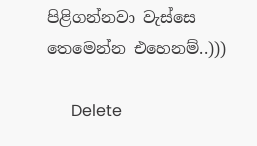පිළිගන්නවා වැස්සෙ තෙමෙන්න එහෙනම්..)))

      Delete